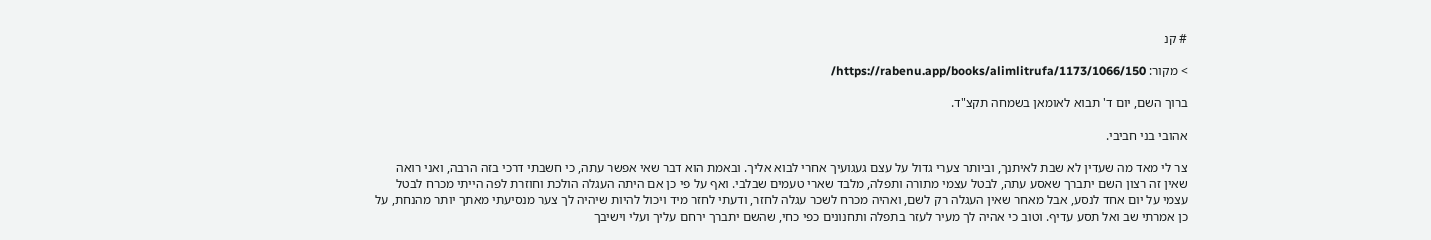# קנ

> מקור: https://rabenu.app/books/alimlitrufa/1173/1066/150/

ברוך השם, יום ד' תבוא לאומאן בשמחה תקצ"ד.

אהובי בני חביבי.

צר לי מאד מה שעדין לא שבת לאיתנך, וביותר צערי גדול על עצם געגועיך אחרי לבוא אליך. ובאמת הוא דבר שאי אפשר עתה, כי חשבתי דרכי בזה הרבה, ואני רואה שאין זה רצון השם יתברך שאסע עתה, לבטל עצמי מתורה ותפלה, מלבד שארי טעמים שבלבי. ואף על פי כן אם היתה העגלה הולכת וחוזרת לפה הייתי מכרח לבטל עצמי על יום אחד לנסע, אבל מאחר שאין העגלה רק לשם, ואהיה מכרח לשכר עגלה לחזר, ודעתי לחזר מיד ויכול להיות שיהיה לך צער מנסיעתי מאתך יותר מהנחת, על כן אמרתי שב ואל תסע עדיף. וטוב כי אהיה לך מעיר לעזר בתפלה ותחנונים כפי כחי, שהשם יתברך ירחם עליך ועלי וישיבך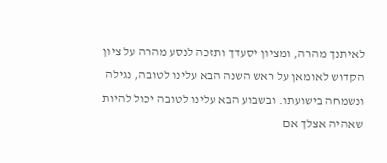לאיתנך מהרה, ומציון יסעדך ותזכה לנסע מהרה על ציון הקדוש לאומאן על ראש השנה הבא עלינו לטובה, נגילה ונשמחה בישועתו. ובשבוע הבא עלינו לטובה יכול להיות שאהיה אצלך אם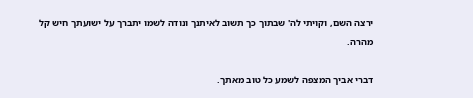ירצה השם, וקויתי לה' שבתוך כך תשוב לאיתנך ונודה לשמו יתברך על ישועתך חיש קל מהרה.

דברי אביך המצפה לשמע כל טוב מאתך.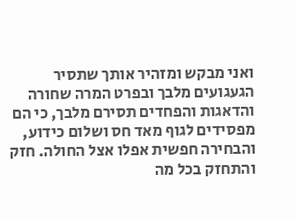ואני מבקש ומזהיר אותך שתסיר הגעגועים מלבך ובפרט המרה שחורה והדאגות והפחדים תסירם מלבך, כי הם מפסידים לגוף מאד חס ושלום כידוע, והבחירה חפשית אפלו אצל החולה. חזק והתחזק בכל מה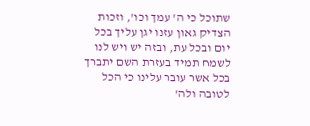שתוכל כי ה' עמך וכו', וזכות הצדיק גאון עזנו יגן עליך בכל יום ובכל עת, ובזה יש ויש לנו לשמח תמיד בעזרת השם יתברך בכל אשר עובר עלינו כי הכל לטובה ולה'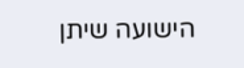הישועה שיתן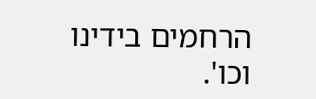הרחמים בידינו וכו'.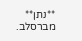**נתן** מברסלב.